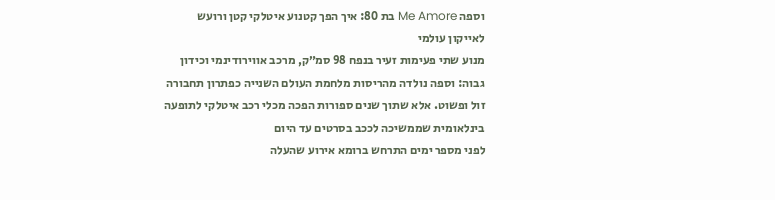וספה Me Amore בת 80: איך הפך קטנוע איטלקי קטן ורועש לאייקון עולמי
מנוע שתי פעימות זעיר בנפח 98 סמ״ק, מרכב אווירודינמי וכידון גבוה: וספה נולדה מהריסות מלחמת העולם השנייה כפתרון תחבורה זול ופשוט. אלא שתוך שנים ספורות הפכה מכלי רכב איטלקי לתופעה בינלאומית שממשיכה לככב בסרטים עד היום
לפני מספר ימים התרחש ברומא אירוע שהעלה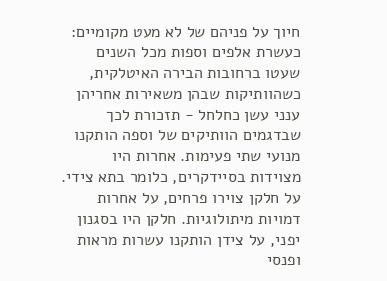חיוך על פניהם של לא מעט מקומיים: כעשרת אלפים וספות מכל השנים שעטו ברחובות הבירה האיטלקית, כשהוותיקות שבהן משאירות אחריהן ענני עשן כחלחל - תזכורת לכך שבדגמים הוותיקים של וספה הותקנו מנועי שתי פעימות. אחרות היו מצוידות בסיידקרים, כלומר בתא צידי. על חלקן צוירו פרחים, על אחרות דמויות מיתולוגיות. חלקן היו בסגנון יפני, על צידן הותקנו עשרות מראות ופנסי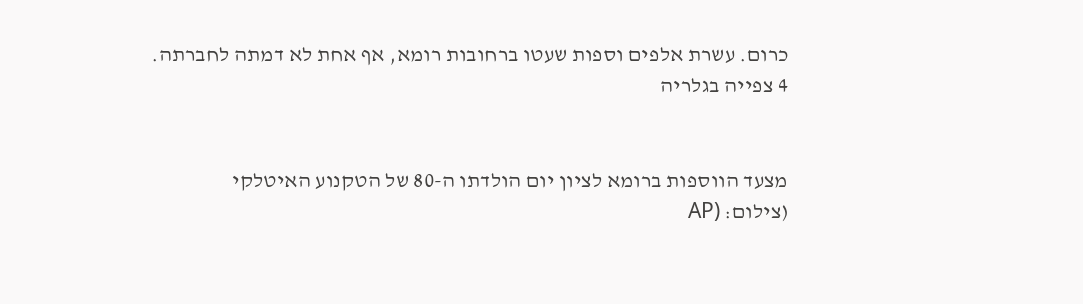כרום. עשרת אלפים וספות שעטו ברחובות רומא, אף אחת לא דמתה לחברתה.
4 צפייה בגלריה


מצעד הווספות ברומא לציון יום הולדתו ה-80 של הטקנוע האיטלקי
(צילום: (AP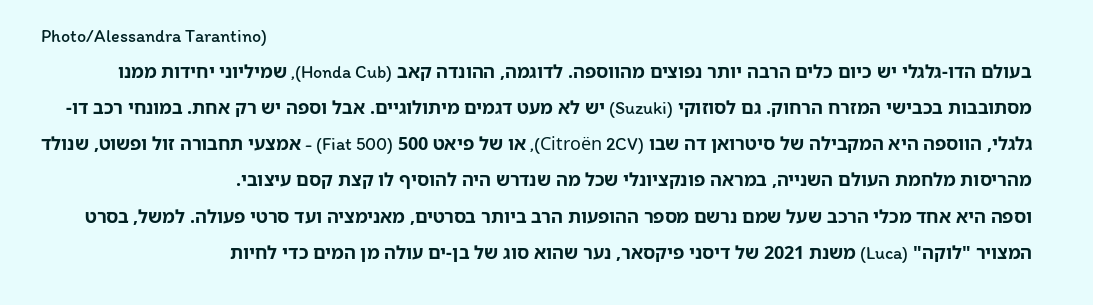Photo/Alessandra Tarantino)
בעולם הדו-גלגלי יש כיום כלים הרבה יותר נפוצים מהווספה. לדוגמה, ההונדה קאב (Honda Cub), שמיליוני יחידות ממנו מסתובבות בכבישי המזרח הרחוק. גם לסוזוקי (Suzuki) יש לא מעט דגמים מיתולוגיים. אבל וספה יש רק אחת. במונחי רכב דו-גלגלי, הווספה היא המקבילה של סיטרואן דה שבו (Citroën 2CV), או של פיאט 500 (Fiat 500) - אמצעי תחבורה זול ופשוט, שנולד מהריסות מלחמת העולם השנייה, במראה פונקציונלי שכל מה שנדרש היה להוסיף לו קצת קסם עיצובי.
וספה היא אחד מכלי הרכב שעל שמם נרשם מספר ההופעות הרב ביותר בסרטים, מאנימציה ועד סרטי פעולה. למשל, בסרט המצויר "לוקה" (Luca) משנת 2021 של דיסני פיקסאר, נער שהוא סוג של בן-ים עולה מן המים כדי לחיות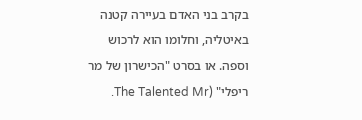בקרב בני האדם בעיירה קטנה באיטליה, וחלומו הוא לרכוש וספה. או בסרט "הכישרון של מר ריפלי" (The Talented Mr.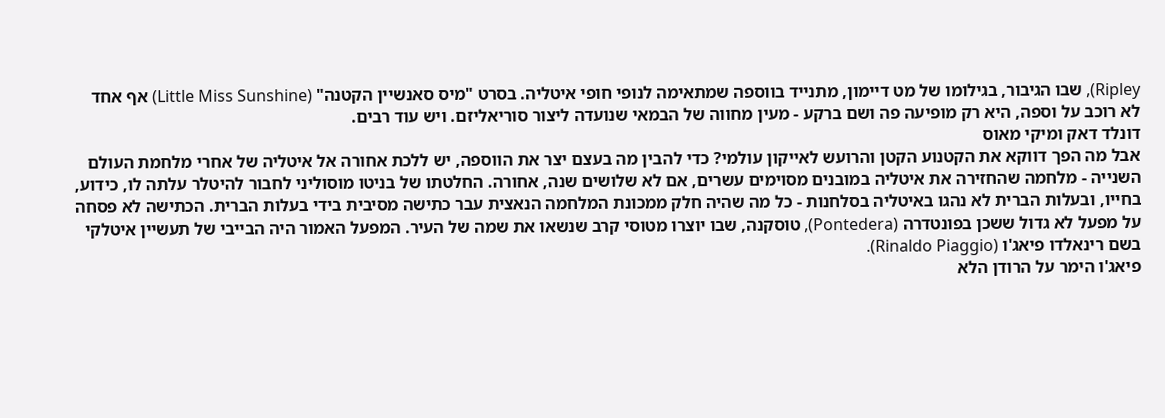Ripley), שבו הגיבור, בגילומו של מט דיימון, מתנייד בווספה שמתאימה לנופי חופי איטליה. בסרט "מיס סאנשיין הקטנה" (Little Miss Sunshine) אף אחד לא רוכב על וספה, היא רק מופיעה פה ושם ברקע - מעין מחווה של הבמאי שנועדה ליצור סוריאליזם. ויש עוד רבים.
דונלד דאק ומיקי מאוס
אבל מה הפך דווקא את הקטנוע הקטן והרועש לאייקון עולמי? כדי להבין מה בעצם יצר את הווספה, יש ללכת אחורה אל איטליה של אחרי מלחמת העולם השנייה - מלחמה שהחזירה את איטליה במובנים מסוימים עשרים, אם לא שלושים שנה, אחורה. החלטתו של בניטו מוסוליני לחבור להיטלר עלתה לו, כידוע, בחייו, ובעלות הברית לא נהגו באיטליה בסלחנות - כל מה שהיה חלק ממכונת המלחמה הנאצית עבר כתישה מסיבית בידי בעלות הברית. הכתישה לא פסחה על מפעל לא גדול ששכן בפונטדרה (Pontedera), טוסקנה, שבו יוצרו מטוסי קרב שנשאו את שמה של העיר. המפעל האמור היה הבייבי של תעשיין איטלקי בשם רינאלדו פיאג'ו (Rinaldo Piaggio).
פיאג'ו הימר על הרודן הלא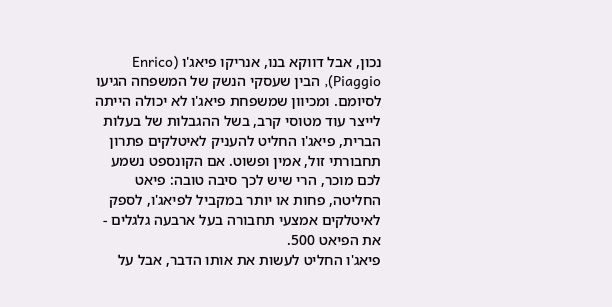נכון, אבל דווקא בנו, אנריקו פיאג'ו (Enrico Piaggio), הבין שעסקי הנשק של המשפחה הגיעו לסיומם. ומכיוון שמשפחת פיאג'ו לא יכולה הייתה לייצר עוד מטוסי קרב, בשל ההגבלות של בעלות הברית, פיאג'ו החליט להעניק לאיטלקים פתרון תחבורתי זול, אמין ופשוט. אם הקונספט נשמע לכם מוכר, הרי שיש לכך סיבה טובה: פיאט החליטה, פחות או יותר במקביל לפיאג'ו, לספק לאיטלקים אמצעי תחבורה בעל ארבעה גלגלים - את הפיאט 500.
פיאג'ו החליט לעשות את אותו הדבר, אבל על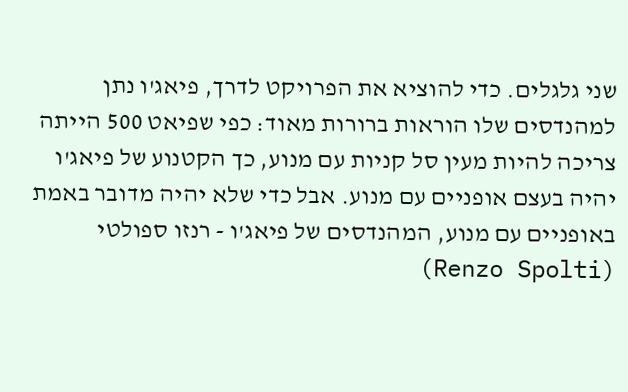שני גלגלים. כדי להוציא את הפרויקט לדרך, פיאג'ו נתן למהנדסים שלו הוראות ברורות מאוד: כפי שפיאט 500 הייתה צריכה להיות מעין סל קניות עם מנוע, כך הקטנוע של פיאג'ו יהיה בעצם אופניים עם מנוע. אבל כדי שלא יהיה מדובר באמת באופניים עם מנוע, המהנדסים של פיאג'ו - רנזו ספולטי (Renzo Spolti)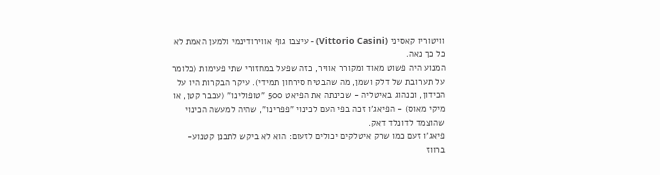וויטוריו קאסיני (Vittorio Casini) - עיצבו גוף אווירודינמי ולמען האמת לא כל כך נאה.
המנוע היה פשוט מאוד ומקורר אוויר, כזה שפעל במחזורי שתי פעימות (כלומר על תערובת של דלק ושמן, מה שהבטיח סירחון תמידי). עיקר הבקרות היו על הכידון, וכנהוג באיטליה - שכינתה את הפיאט 500 "טופולינו" (עכבר קטן, או מיקי מאוס) - הפיאג'ו זכה בפי העם לכינוי "פפרינו", שהיה למעשה הכינוי שהוצמד לדונלד דאק.
פיאג'ו זעם כמו שרק איטלקים יכולים לזעום: הוא לא ביקש לתכנן קטנוע-ברווז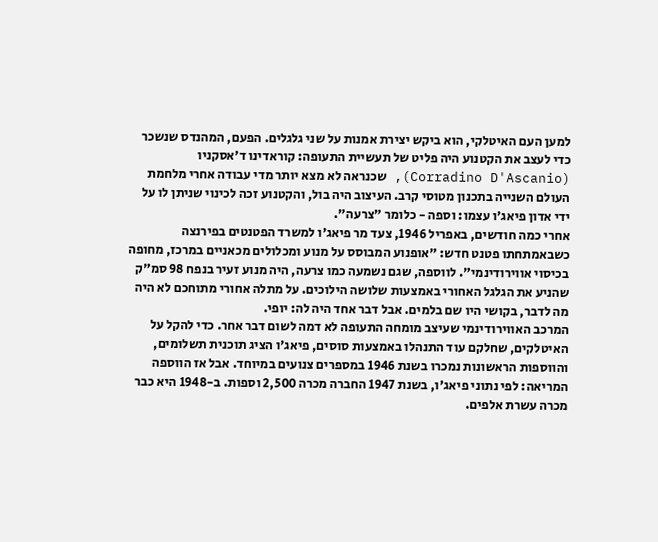למען העם האיטלקי, הוא ביקש יצירת אמנות על שני גלגלים. הפעם, המהנדס שנשכר כדי לעצב את הקטנוע היה פליט של תעשיית התעופה: קוראדינו ד'אסקניו (Corradino D'Ascanio), שכנראה לא מצא יותר מדי עבודה אחרי מלחמת העולם השנייה בתכנון מטוסי קרב. העיצוב היה בול, והקטנוע זכה לכינוי שניתן לו על ידי אדון פיאג'ו עצמו: וספה - כלומר "צרעה".
אחרי כמה חודשים, באפריל 1946, צעד מר פיאג'ו למשרד הפטנטים בפירנצה כשבאמתחתו פטנט חדש: "אופנוע המבוסס על מנוע ומכלולים מכאניים במרכז, מחופה בכיסוי אווירודינמי". לווספה, שגם נשמעה כמו צרעה, היה מנוע זעיר בנפח 98 סמ"ק שהניע את הגלגל האחורי באמצעות שלושה הילוכים. על מתלה אחורי מתוחכם לא היה מה לדבר, בקושי היו שם בלמים. אבל דבר אחד היה לה: יופי.
המרכב האווירודינמי שעיצב מומחה התעופה לא דמה לשום דבר אחר. כדי להקל על האיטלקים, שחלקם עוד התנהלו באמצעות סוסים, פיאג'ו הציג תוכנית תשלומים, והווספות הראשונות נמכרו בשנת 1946 במספרים צנועים במיוחד. אבל אז הווספה המריאה: לפי נתוני פיאג'ו, בשנת 1947 החברה מכרה 2,500 וספות. ב-1948 היא כבר מכרה עשרת אלפים.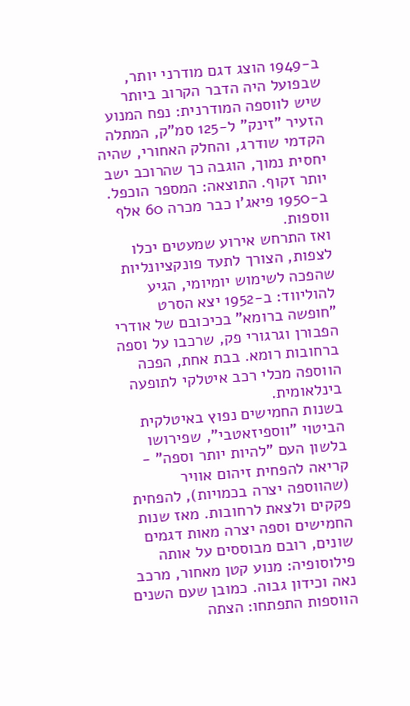ב-1949 הוצג דגם מודרני יותר, שבפועל היה הדבר הקרוב ביותר שיש לווספה המודרנית: נפח המנוע הזעיר "זינק" ל-125 סמ"ק, המתלה הקדמי שודרג, והחלק האחורי, שהיה יחסית נמוך, הוגבה כך שהרוכב ישב יותר זקוף. התוצאה: המספר הוכפל. ב-1950 פיאג'ו כבר מכרה 60 אלף ווספות.
ואז התרחש אירוע שמעטים יכלו לצפות, הצורך לתעד פונקציונליות שהפכה לשימוש יומיומי, הגיע להוליווד: ב-1952 יצא הסרט "חופשה ברומא" בכיכובם של אודרי הפבורן וגרגורי פק, שרכבו על וספה ברחובות רומא. בבת אחת, הפכה הווספה מכלי רכב איטלקי לתופעה בינלאומית.
בשנות החמישים נפוץ באיטלקית הביטוי "ווספיזאטבי", שפירושו בלשון העם "להיות יותר וספה" - קריאה להפחית זיהום אוויר (שהווספה יצרה בכמויות), להפחית פקקים ולצאת לרחובות. מאז שנות החמישים וספה יצרה מאות דגמים שונים, רובם מבוססים על אותה פילוסופיה: מנוע קטן מאחור, מרכב נאה וכידון גבוה. כמובן שעם השנים הווספות התפתחו: הצתה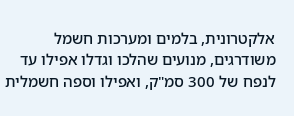אלקטרונית, בלמים ומערכות חשמל משודרגים, מנועים שהלכו וגדלו אפילו עד לנפח של 300 סמ"ק, ואפילו וספה חשמלית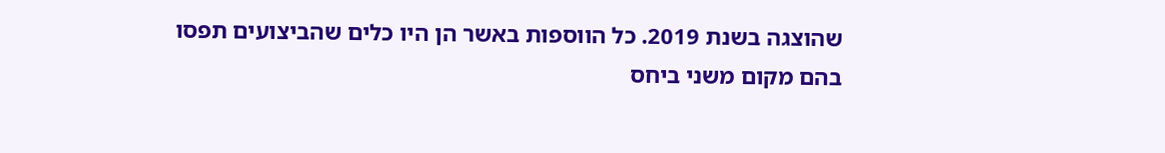שהוצגה בשנת 2019. כל הווספות באשר הן היו כלים שהביצועים תפסו בהם מקום משני ביחס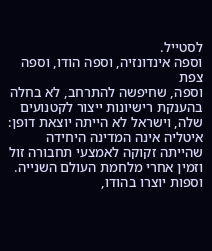לסטייל.
וספה אינדונזיה, וספה הודו, וספה צפת
וספה, שחיפשה להתרחב, לא בחלה בהענקת רישיונות ייצור לקטנועים שלה, וישראל לא הייתה יוצאת דופן: איטליה אינה המדינה היחידה שהייתה זקוקה לאמצעי תחבורה זול וזמין אחרי מלחמת העולם השנייה. וספות יוצרו בהודו,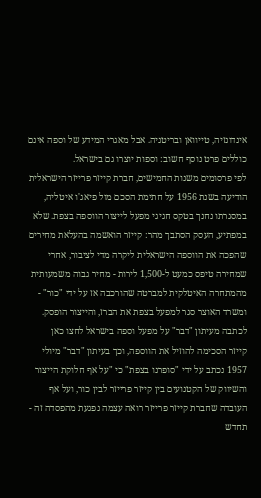אינדונזיה, טייוואן ובריטניה. אבל מאגרי המידע של וספה אינם כוללים פרט נוסף חשוב: וספות יוצרו גם בישראל.
לפי פרסומים משנות החמישים, חברת קייזר פרייזר הישראלית הודיעה בשנת 1956 על חתימת הסכם מול פיאג'ו איטליה, במסגרתו נחנך בטקס חגיגי מפעל לייצור הווספה בצפת. שלא במפתיע, העסק הסתבך מהר: קייזר הואשמה בהעלאת מחירים שהפכה את הווספה הישראלית ליקרה מדי לציבור, אחרי שמחירה טיפס כמעט ל-1,500 לירות - מחיר גבוה משמעותית מהמתחרה האיטלקית למברטה שהורכבה אז על ידי "כור" - ומשרד האוצר סגר למפעל בצפת את הברז, והייצור הופסק.
לכתבה מעיתון "דבר" על מפעל וספה בישראל לחצו כאן
קייזר הסכימה להוזיל את הווספה, וכך בעיתון "דבר" מיולי 1957 נכתב על ידי "סופרנו בצפת" כי "על אף חלוקת הייצור והשיווק של הקטנועים בין קייזר פרייזר לבין כור, ועל אף העובדה שחברת קייזר פרייזר רואה עצמה נפגעת מהפסדה זה - תחדש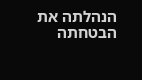הנהלתה את הבטחתה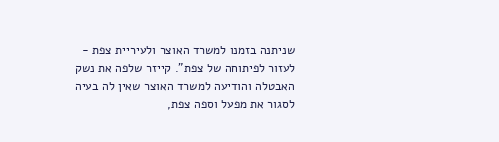שניתנה בזמנו למשרד האוצר ולעיריית צפת - לעזור לפיתוחה של צפת". קייזר שלפה את נשק האבטלה והודיעה למשרד האוצר שאין לה בעיה לסגור את מפעל וספה צפת,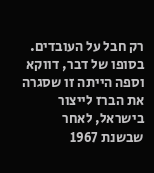רק חבל על העובדים. בסופו של דבר, דווקא וספה הייתה זו שסגרה את הברז לייצור בישראל, לאחר שבשנת 1967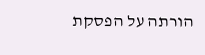הורתה על הפסקת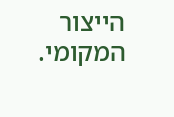הייצור המקומי.